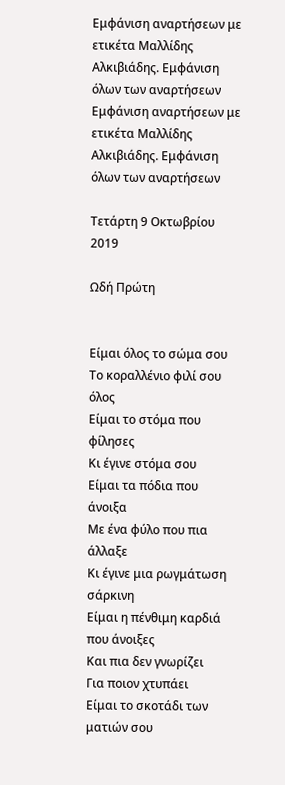Εμφάνιση αναρτήσεων με ετικέτα Μαλλίδης Αλκιβιάδης. Εμφάνιση όλων των αναρτήσεων
Εμφάνιση αναρτήσεων με ετικέτα Μαλλίδης Αλκιβιάδης. Εμφάνιση όλων των αναρτήσεων

Τετάρτη 9 Οκτωβρίου 2019

Ωδή Πρώτη


Είμαι όλος το σώμα σου
Το κοραλλένιο φιλί σου όλος
Είμαι το στόμα που φίλησες
Κι έγινε στόμα σου
Είμαι τα πόδια που άνοιξα
Με ένα φύλο που πια άλλαξε
Κι έγινε μια ρωγμάτωση σάρκινη
Είμαι η πένθιμη καρδιά που άνοιξες
Και πια δεν γνωρίζει
Για ποιον χτυπάει
Είμαι το σκοτάδι των ματιών σου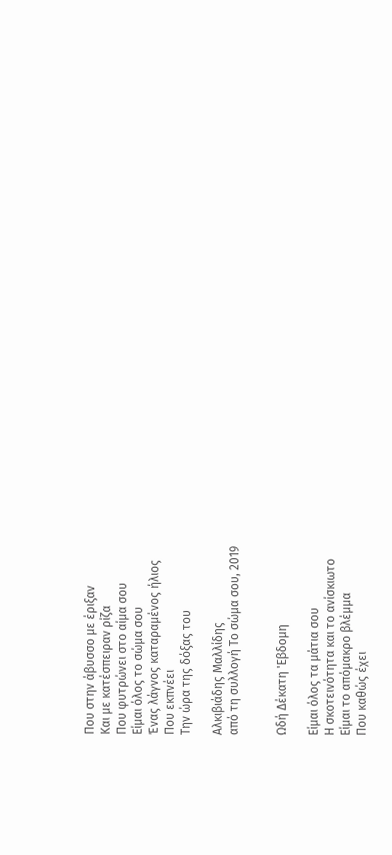Που στην άβυσσο με έριξαν
Και με κατέσπειραν ρίζα
Που φυτρώνει στο αίμα σου
Είμαι όλος το σώμα σου
Ένας λάγνος καταραμένος ήλιος
Που εκπνέει
Την ώρα της δόξας του

Αλκιβιάδης Μαλλίδης
από τη συλλογή Το σώμα σου, 2019


Ωδή Δέκατη 'Εβδομη

Είμαι όλος τα μάτια σου
Η σκοτεινότητα και το ανίσκιωτο
Είμαι το απόμακρο βλέμμα
Που καθώς έχει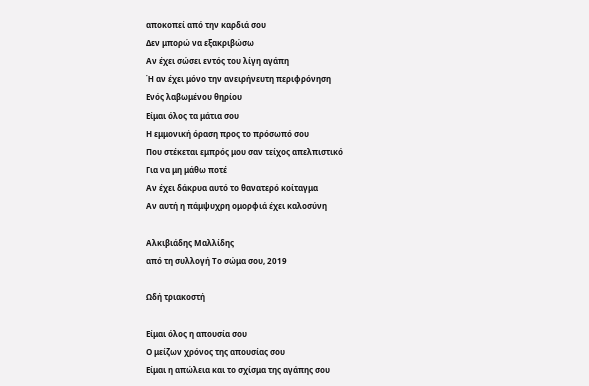αποκοπεί από την καρδιά σου
Δεν μπορώ να εξακριβώσω
Αν έχει σώσει εντός του λίγη αγάπη
Ή αν έχει μόνο την ανειρήνευτη περιφρόνηση
Ενός λαβωμένου θηρίου
Είμαι όλος τα μάτια σου
Η εμμονική όραση προς το πρόσωπό σου
Που στέκεται εμπρός μου σαν τείχος απελπιστικό
Για να μη μάθω ποτέ
Αν έχει δάκρυα αυτό το θανατερό κοίταγμα
Αν αυτή η πάμψυχρη ομορφιά έχει καλοσύνη

Αλκιβιάδης Μαλλίδης
από τη συλλογή Το σώμα σου, 2019

Ωδή τριακοστή

Είμαι όλος η απουσία σου
Ο μείζων χρόνος της απουσίας σου
Είμαι η απώλεια και το σχίσμα της αγάπης σου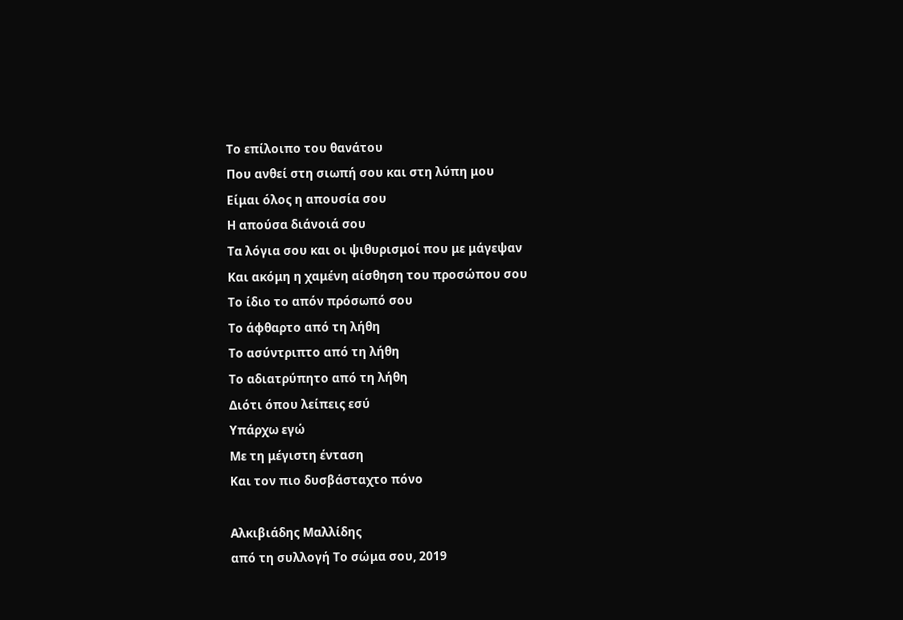Το επίλοιπο του θανάτου
Που ανθεί στη σιωπή σου και στη λύπη μου
Είμαι όλος η απουσία σου
Η απούσα διάνοιά σου
Τα λόγια σου και οι ψιθυρισμοί που με μάγεψαν
Και ακόμη η χαμένη αίσθηση του προσώπου σου
Το ίδιο το απόν πρόσωπό σου
Το άφθαρτο από τη λήθη
Το ασύντριπτο από τη λήθη
Το αδιατρύπητο από τη λήθη
Διότι όπου λείπεις εσύ
Υπάρχω εγώ
Με τη μέγιστη ένταση
Και τον πιο δυσβάσταχτο πόνο

Αλκιβιάδης Μαλλίδης
από τη συλλογή Το σώμα σου, 2019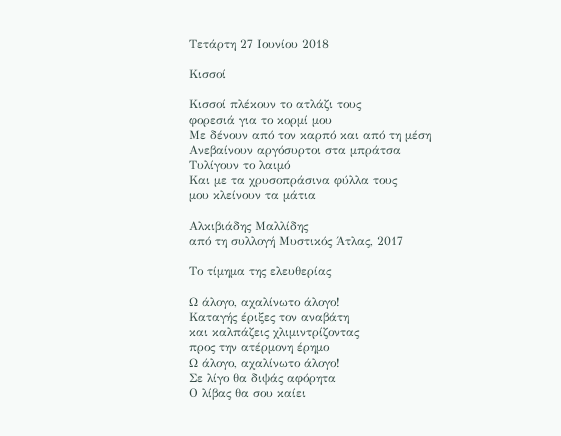Τετάρτη 27 Ιουνίου 2018

Κισσοί

Κισσοί πλέκουν το ατλάζι τους
φορεσιά για το κορμί μου
Με δένουν από τον καρπό και από τη μέση
Ανεβαίνουν αργόσυρτοι στα μπράτσα
Τυλίγουν το λαιμό
Και με τα χρυσοπράσινα φύλλα τους
μου κλείνουν τα μάτια

Αλκιβιάδης Μαλλίδης
από τη συλλογή Μυστικός Άτλας, 2017

Το τίμημα της ελευθερίας

Ω άλογο, αχαλίνωτο άλογο!
Καταγής έριξες τον αναβάτη
και καλπάζεις χλιμιντρίζοντας
προς την ατέρμονη έρημο
Ω άλογο, αχαλίνωτο άλογο!
Σε λίγο θα διψάς αφόρητα
Ο λίβας θα σου καίει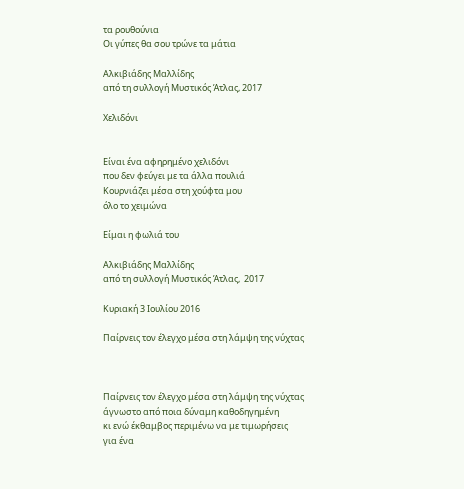τα ρουθούνια
Οι γύπες θα σου τρώνε τα μάτια

Αλκιβιάδης Μαλλίδης
από τη συλλογή Μυστικός Άτλας, 2017

Χελιδόνι


Είναι ένα αφηρημένο χελιδόνι
που δεν φεύγει με τα άλλα πουλιά
Κουρνιάζει μέσα στη χούφτα μου
όλο το χειμώνα

Είμαι η φωλιά του

Αλκιβιάδης Μαλλίδης
από τη συλλογή Μυστικός Άτλας,  2017

Κυριακή 3 Ιουλίου 2016

Παίρνεις τον έλεγχο μέσα στη λάμψη της νύχτας



Παίρνεις τον έλεγχο μέσα στη λάμψη της νύχτας
άγνωστο από ποια δύναμη καθοδηγημένη
κι ενώ έκθαμβος περιμένω να με τιμωρήσεις
για ένα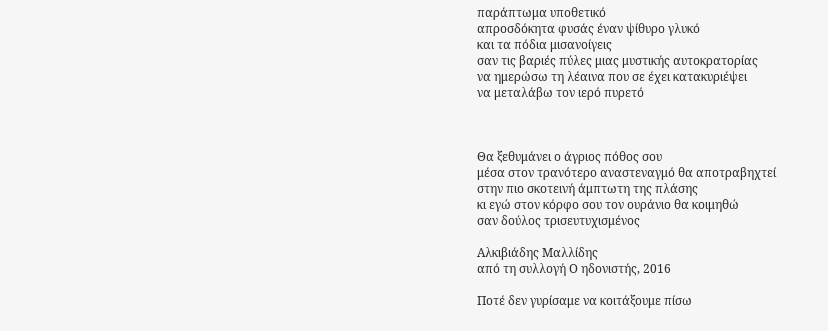παράπτωμα υποθετικό
απροσδόκητα φυσάς έναν ψίθυρο γλυκό
και τα πόδια μισανοίγεις
σαν τις βαριές πύλες μιας μυστικής αυτοκρατορίας
να ημερώσω τη λέαινα που σε έχει κατακυριέψει
να μεταλάβω τον ιερό πυρετό



Θα ξεθυμάνει ο άγριος πόθος σου
μέσα στον τρανότερο αναστεναγμό θα αποτραβηχτεί
στην πιο σκοτεινή άμπτωτη της πλάσης
κι εγώ στον κόρφο σου τον ουράνιο θα κοιμηθώ
σαν δούλος τρισευτυχισμένος

Αλκιβιάδης Μαλλίδης
από τη συλλογή Ο ηδονιστής, 2016

Ποτέ δεν γυρίσαμε να κοιτάξουμε πίσω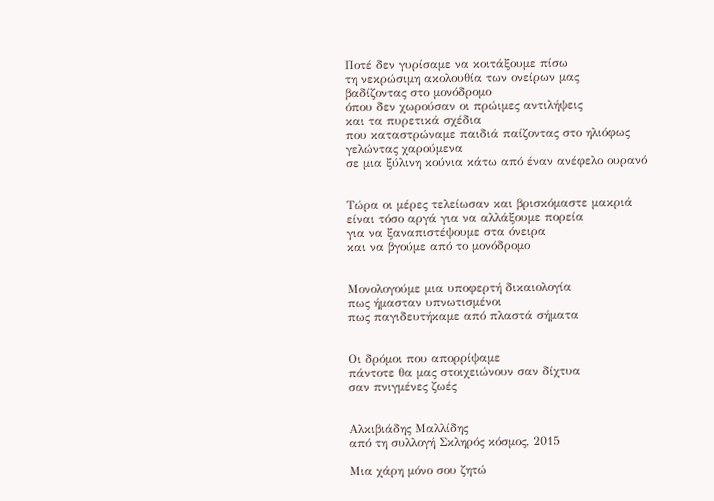Ποτέ δεν γυρίσαμε να κοιτάξουμε πίσω
τη νεκρώσιμη ακολουθία των ονείρων μας
βαδίζοντας στο μονόδρομο
όπου δεν χωρούσαν οι πρώιμες αντιλήψεις
και τα πυρετικά σχέδια
που καταστρώναμε παιδιά παίζοντας στο ηλιόφως
γελώντας χαρούμενα
σε μια ξύλινη κούνια κάτω από έναν ανέφελο ουρανό


Τώρα οι μέρες τελείωσαν και βρισκόμαστε μακριά
είναι τόσο αργά για να αλλάξουμε πορεία
για να ξαναπιστέψουμε στα όνειρα
και να βγούμε από το μονόδρομο


Μονολογούμε μια υποφερτή δικαιολογία
πως ήμασταν υπνωτισμένοι
πως παγιδευτήκαμε από πλαστά σήματα


Οι δρόμοι που απορρίψαμε
πάντοτε θα μας στοιχειώνουν σαν δίχτυα
σαν πνιγμένες ζωές


Αλκιβιάδης Μαλλίδης
από τη συλλογή Σκληρός κόσμος, 2015

Μια χάρη μόνο σου ζητώ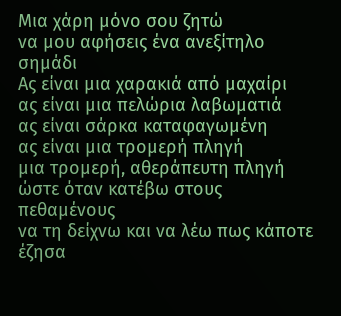Μια χάρη μόνο σου ζητώ
να μου αφήσεις ένα ανεξίτηλο σημάδι
Ας είναι μια χαρακιά από μαχαίρι
ας είναι μια πελώρια λαβωματιά
ας είναι σάρκα καταφαγωμένη
ας είναι μια τρομερή πληγή
μια τρομερή, αθεράπευτη πληγή
ώστε όταν κατέβω στους πεθαμένους
να τη δείχνω και να λέω πως κάποτε έζησα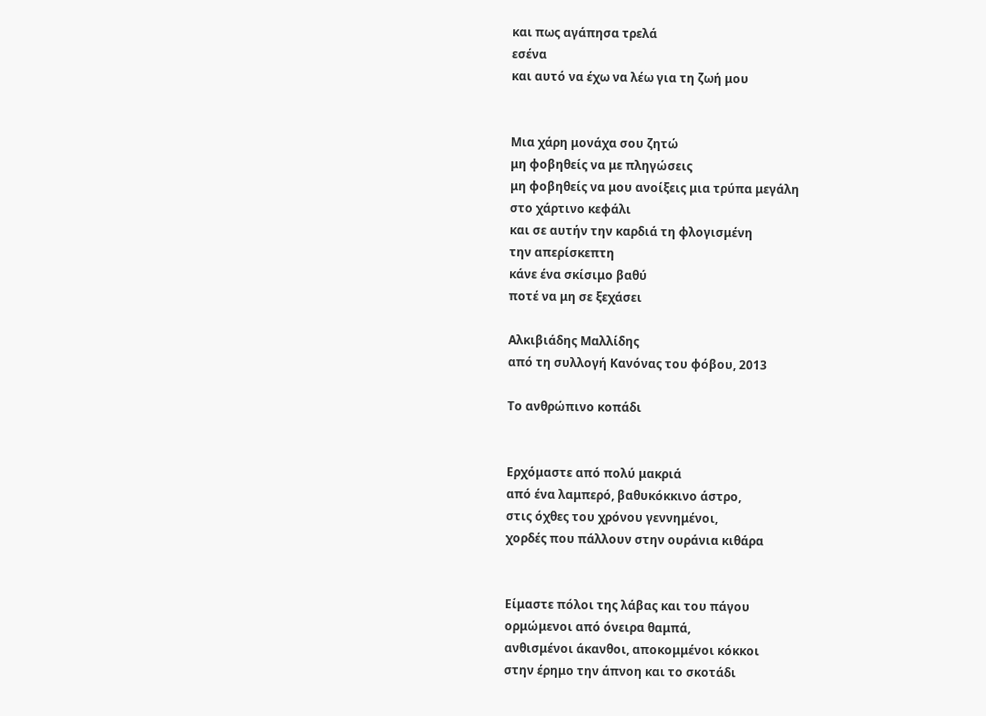και πως αγάπησα τρελά
εσένα
και αυτό να έχω να λέω για τη ζωή μου


Μια χάρη μονάχα σου ζητώ
μη φοβηθείς να με πληγώσεις
μη φοβηθείς να μου ανοίξεις μια τρύπα μεγάλη
στο χάρτινο κεφάλι
και σε αυτήν την καρδιά τη φλογισμένη
την απερίσκεπτη
κάνε ένα σκίσιμο βαθύ
ποτέ να μη σε ξεχάσει

Αλκιβιάδης Μαλλίδης
από τη συλλογή Κανόνας του φόβου, 2013

Το ανθρώπινο κοπάδι


Ερχόμαστε από πολύ μακριά
από ένα λαμπερό, βαθυκόκκινο άστρο,
στις όχθες του χρόνου γεννημένοι,
χορδές που πάλλουν στην ουράνια κιθάρα


Είμαστε πόλοι της λάβας και του πάγου
ορμώμενοι από όνειρα θαμπά,
ανθισμένοι άκανθοι, αποκομμένοι κόκκοι
στην έρημο την άπνοη και το σκοτάδι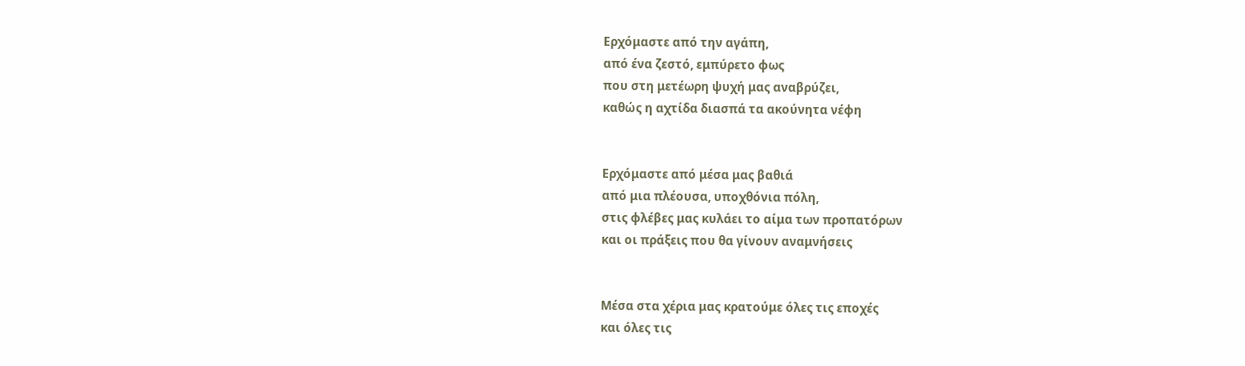Ερχόμαστε από την αγάπη,
από ένα ζεστό, εμπύρετο φως
που στη μετέωρη ψυχή μας αναβρύζει,
καθώς η αχτίδα διασπά τα ακούνητα νέφη


Ερχόμαστε από μέσα μας βαθιά
από μια πλέουσα, υποχθόνια πόλη,
στις φλέβες μας κυλάει το αίμα των προπατόρων
και οι πράξεις που θα γίνουν αναμνήσεις


Μέσα στα χέρια μας κρατούμε όλες τις εποχές
και όλες τις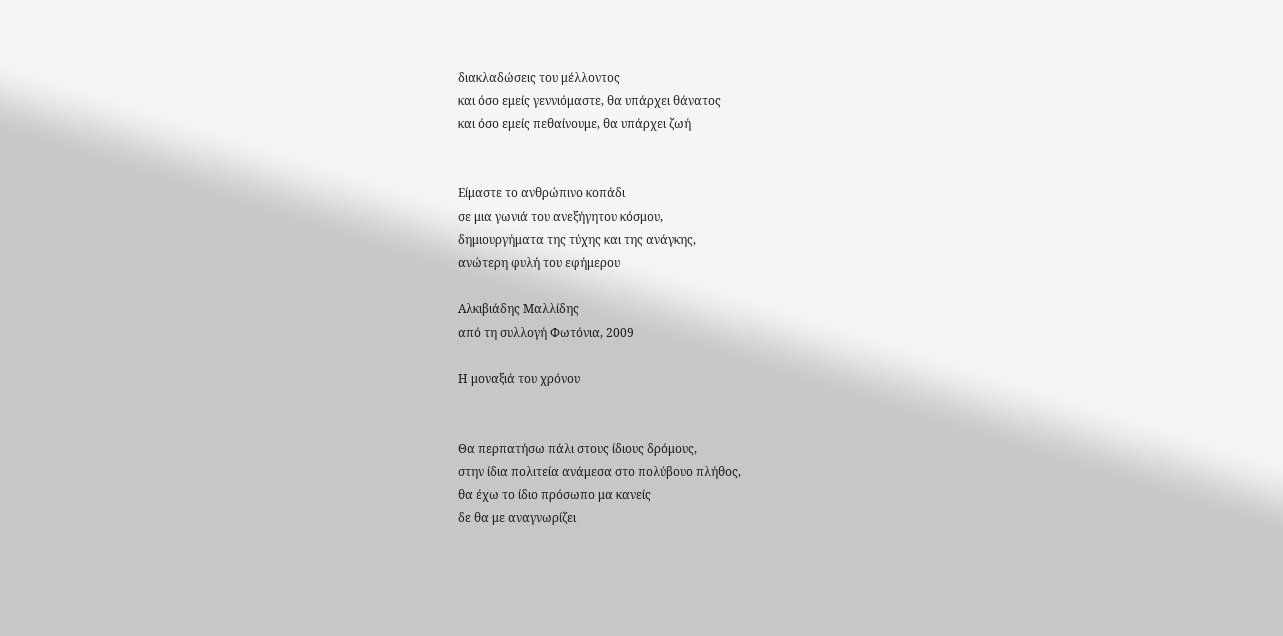διακλαδώσεις του μέλλοντος
και όσο εμείς γεννιόμαστε, θα υπάρχει θάνατος
και όσο εμείς πεθαίνουμε, θα υπάρχει ζωή


Είμαστε το ανθρώπινο κοπάδι
σε μια γωνιά του ανεξήγητου κόσμου,
δημιουργήματα της τύχης και της ανάγκης,
ανώτερη φυλή του εφήμερου

Αλκιβιάδης Μαλλίδης
από τη συλλογή Φωτόνια, 2009

Η μοναξιά του χρόνου


Θα περπατήσω πάλι στους ίδιους δρόμους,
στην ίδια πολιτεία ανάμεσα στο πολύβουο πλήθος,
θα έχω το ίδιο πρόσωπο μα κανείς
δε θα με αναγνωρίζει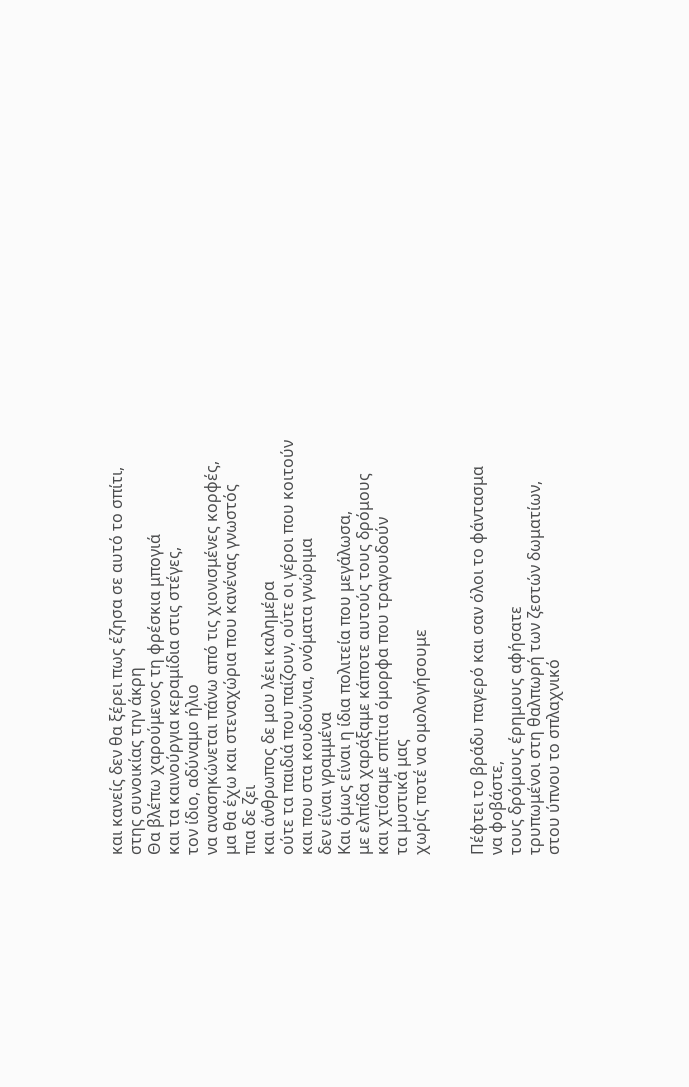και κανείς δεν θα ξέρει πως έζησα σε αυτό το σπίτι,
στης συνοικίας την άκρη
Θα βλέπω χαρούμενος τη φρέσκια μπογιά
και τα καινούργια κεραμίδια στις στέγες,
τον ίδιο, αδύναμο ήλιο
να ανασηκώνεται πάνω από τις χιονισμένες κορφές,
μα θα έχω και στεναχώρια που κανένας γνωστός
πια δε ζει
και άνθρωπος δε μου λέει καλημέρα
ούτε τα παιδιά που παίζουν, ούτε οι γέροι που κοιτούν
και που στα κουδούνια, ονόματα γνώριμα
δεν είναι γραμμένα
Και όμως είναι η ίδια πολιτεία που μεγάλωσα,
με ελπίδα χαράξαμε κάποτε αυτούς τους δρόμους
και χτίσαμε σπίτια όμορφα που τραγουδούν
τα μυστικά μας
χωρίς ποτέ να ομολογήσουμε


Πέφτει το βράδυ παγερό και σαν όλοι το φάντασμα
να φοβάστε,
τους δρόμους έρημους αφήσατε
τρυπωμένοι στη θαλπωρή των ζεστών δωματίων,
στου ύπνου το σπλαχνικό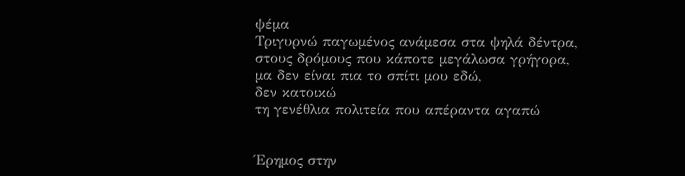ψέμα
Τριγυρνώ παγωμένος ανάμεσα στα ψηλά δέντρα,
στους δρόμους που κάποτε μεγάλωσα γρήγορα,
μα δεν είναι πια το σπίτι μου εδώ,
δεν κατοικώ
τη γενέθλια πολιτεία που απέραντα αγαπώ


Έρημος στην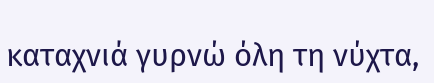καταχνιά γυρνώ όλη τη νύχτα,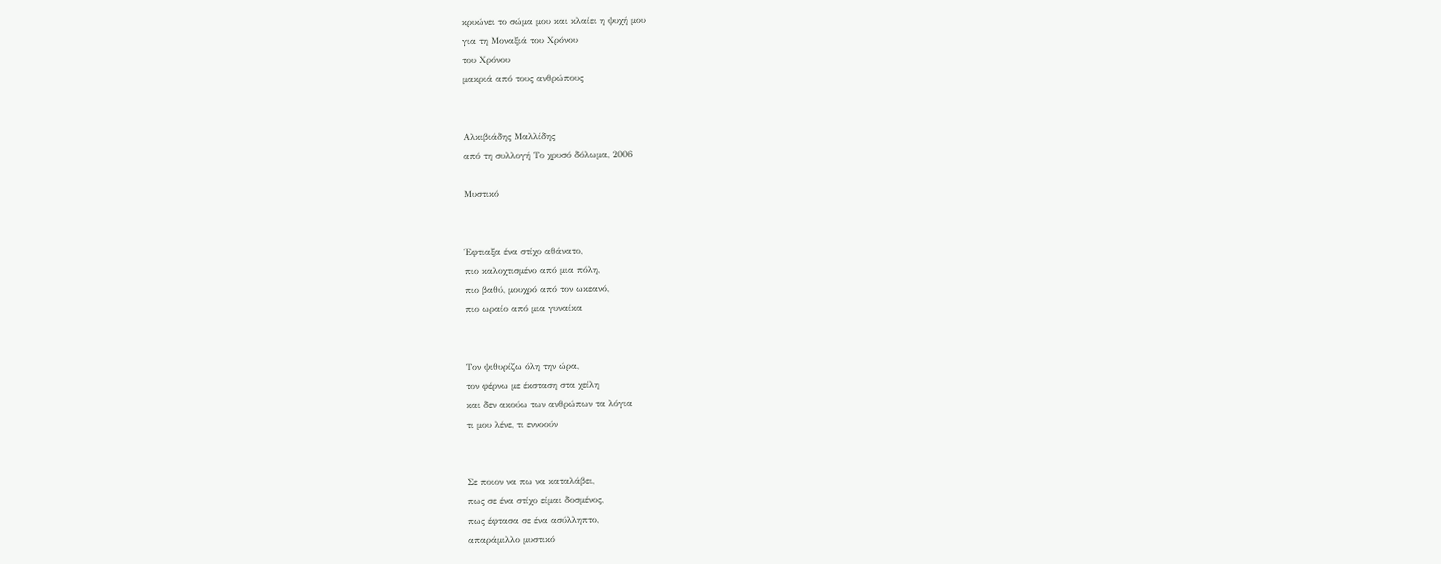κρυώνει το σώμα μου και κλαίει η ψυχή μου
για τη Μοναξιά του Χρόνου
του Χρόνου
μακριά από τους ανθρώπους


Αλκιβιάδης Μαλλίδης
από τη συλλογή Το χρυσό δόλωμα, 2006

Μυστικό


Έφτιαξα ένα στίχο αθάνατο,
πιο καλοχτισμένο από μια πόλη,
πιο βαθύ, μουχρό από τον ωκεανό,
πιο ωραίο από μια γυναίκα


Τον ψιθυρίζω όλη την ώρα,
τον φέρνω με έκσταση στα χείλη
και δεν ακούω των ανθρώπων τα λόγια
τι μου λένε, τι εννοούν


Σε ποιον να πω να καταλάβει,
πως σε ένα στίχο είμαι δοσμένος,
πως έφτασα σε ένα ασύλληπτο,
απαράμιλλο μυστικό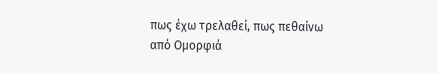πως έχω τρελαθεί, πως πεθαίνω
από Ομορφιά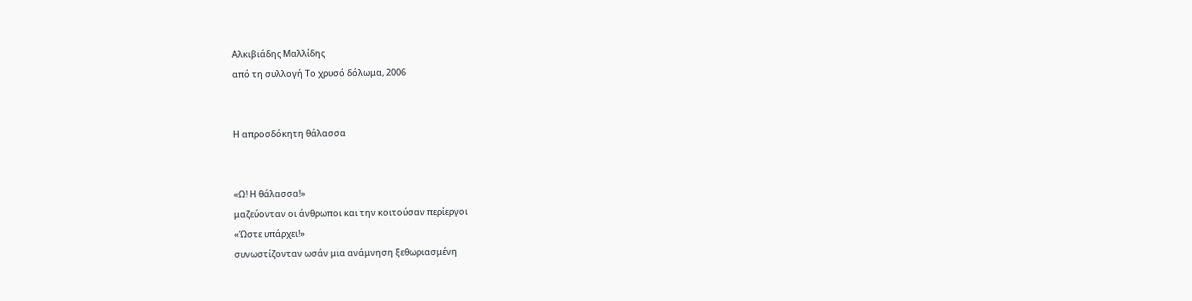Αλκιβιάδης Μαλλίδης
από τη συλλογή Το χρυσό δόλωμα, 2006


Η απροσδόκητη θάλασσα


«Ω! Η θάλασσα!»
μαζεύονταν οι άνθρωποι και την κοιτούσαν περίεργοι
«Ώστε υπάρχει!»
συνωστίζονταν ωσάν μια ανάμνηση ξεθωριασμένη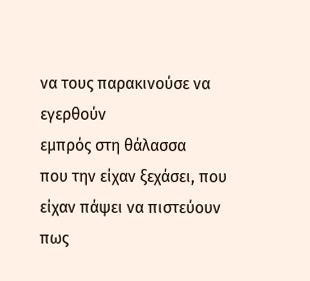να τους παρακινούσε να εγερθούν
εμπρός στη θάλασσα
που την είχαν ξεχάσει, που είχαν πάψει να πιστεύουν
πως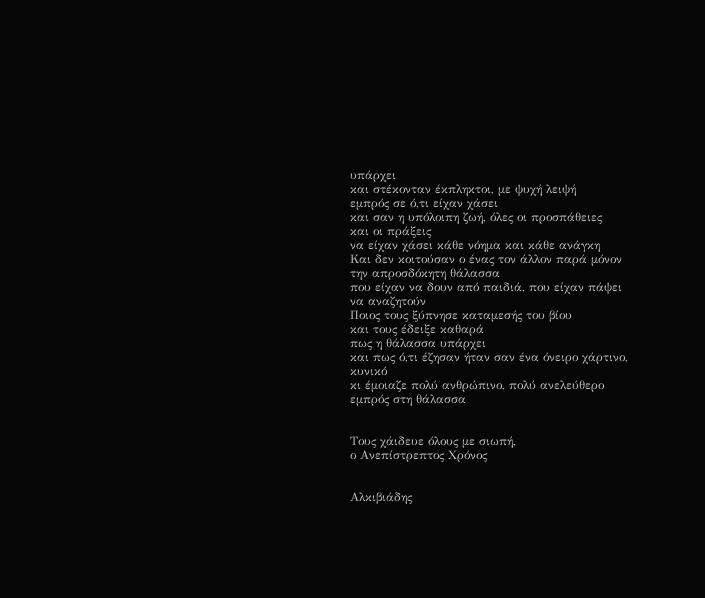υπάρχει
και στέκονταν έκπληκτοι, με ψυχή λειψή
εμπρός σε ό,τι είχαν χάσει
και σαν η υπόλοιπη ζωή, όλες οι προσπάθειες
και οι πράξεις
να είχαν χάσει κάθε νόημα και κάθε ανάγκη
Και δεν κοιτούσαν ο ένας τον άλλον παρά μόνον
την απροσδόκητη θάλασσα
που είχαν να δουν από παιδιά, που είχαν πάψει
να αναζητούν
Ποιος τους ξύπνησε καταμεσής του βίου
και τους έδειξε καθαρά
πως η θάλασσα υπάρχει
και πως ό,τι έζησαν ήταν σαν ένα όνειρο χάρτινο,
κυνικό
κι έμοιαζε πολύ ανθρώπινο, πολύ ανελεύθερο
εμπρός στη θάλασσα


Tους χάιδευε όλους με σιωπή,
ο Ανεπίστρεπτος Χρόνος


Αλκιβιάδης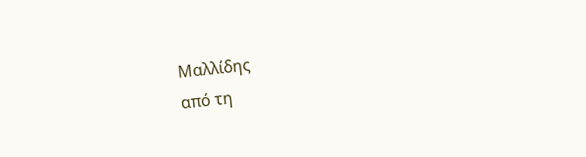Μαλλίδης
από τη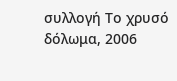συλλογή Το χρυσό δόλωμα, 2006